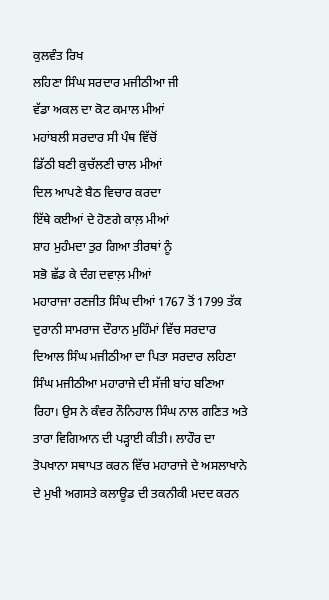ਕੁਲਵੰਤ ਰਿਖ
ਲਹਿਣਾ ਸਿੰਘ ਸਰਦਾਰ ਮਜੀਠੀਆ ਜੀ
ਵੱਡਾ ਅਕਲ ਦਾ ਕੋਟ ਕਮਾਲ ਮੀਆਂ
ਮਹਾਂਬਲੀ ਸਰਦਾਰ ਸੀ ਪੰਥ ਵਿੱਚੋਂ
ਡਿੱਠੀ ਬਣੀ ਕੁਚੱਲਣੀ ਚਾਲ ਮੀਆਂ
ਦਿਲ ਆਪਣੇ ਬੈਠ ਵਿਚਾਰ ਕਰਦਾ
ਇੱਥੇ ਕਈਆਂ ਦੇ ਹੋਣਗੇ ਕਾਲ਼ ਮੀਆਂ
ਸ਼ਾਹ ਮੁਹੰਮਦਾ ਤੁਰ ਗਿਆ ਤੀਰਥਾਂ ਨੂੰ
ਸਭੋ ਛੱਡ ਕੇ ਦੰਗ ਦਵਾਲ਼ ਮੀਆਂ
ਮਹਾਰਾਜਾ ਰਣਜੀਤ ਸਿੰਘ ਦੀਆਂ 1767 ਤੋਂ 1799 ਤੱਕ ਦੁਰਾਨੀ ਸਾਮਰਾਜ ਦੌਰਾਨ ਮੁਹਿੰਮਾਂ ਵਿੱਚ ਸਰਦਾਰ ਦਿਆਲ ਸਿੰਘ ਮਜੀਠੀਆ ਦਾ ਪਿਤਾ ਸਰਦਾਰ ਲਹਿਣਾ ਸਿੰਘ ਮਜੀਠੀਆ ਮਹਾਰਾਜੇ ਦੀ ਸੱਜੀ ਬਾਂਹ ਬਣਿਆ ਰਿਹਾ। ਉਸ ਨੇ ਕੰਵਰ ਨੌਨਿਹਾਲ ਸਿੰਘ ਨਾਲ ਗਣਿਤ ਅਤੇ ਤਾਰਾ ਵਿਗਿਆਨ ਦੀ ਪੜ੍ਹਾਈ ਕੀਤੀ। ਲਾਹੌਰ ਦਾ ਤੋਪਖਾਨਾ ਸਥਾਪਤ ਕਰਨ ਵਿੱਚ ਮਹਾਰਾਜੇ ਦੇ ਅਸਲਾਖਾਨੇ ਦੇ ਮੁਖੀ ਅਗਸਤੇ ਕਲਾਊਡ ਦੀ ਤਕਨੀਕੀ ਮਦਦ ਕਰਨ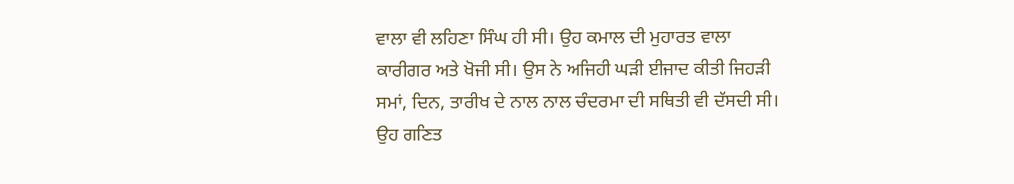ਵਾਲਾ ਵੀ ਲਹਿਣਾ ਸਿੰਘ ਹੀ ਸੀ। ਉਹ ਕਮਾਲ ਦੀ ਮੁਹਾਰਤ ਵਾਲਾ ਕਾਰੀਗਰ ਅਤੇ ਖੋਜੀ ਸੀ। ਉਸ ਨੇ ਅਜਿਹੀ ਘੜੀ ਈਜਾਦ ਕੀਤੀ ਜਿਹੜੀ ਸਮਾਂ, ਦਿਨ, ਤਾਰੀਖ ਦੇ ਨਾਲ ਨਾਲ ਚੰਦਰਮਾ ਦੀ ਸਥਿਤੀ ਵੀ ਦੱਸਦੀ ਸੀ। ਉਹ ਗਣਿਤ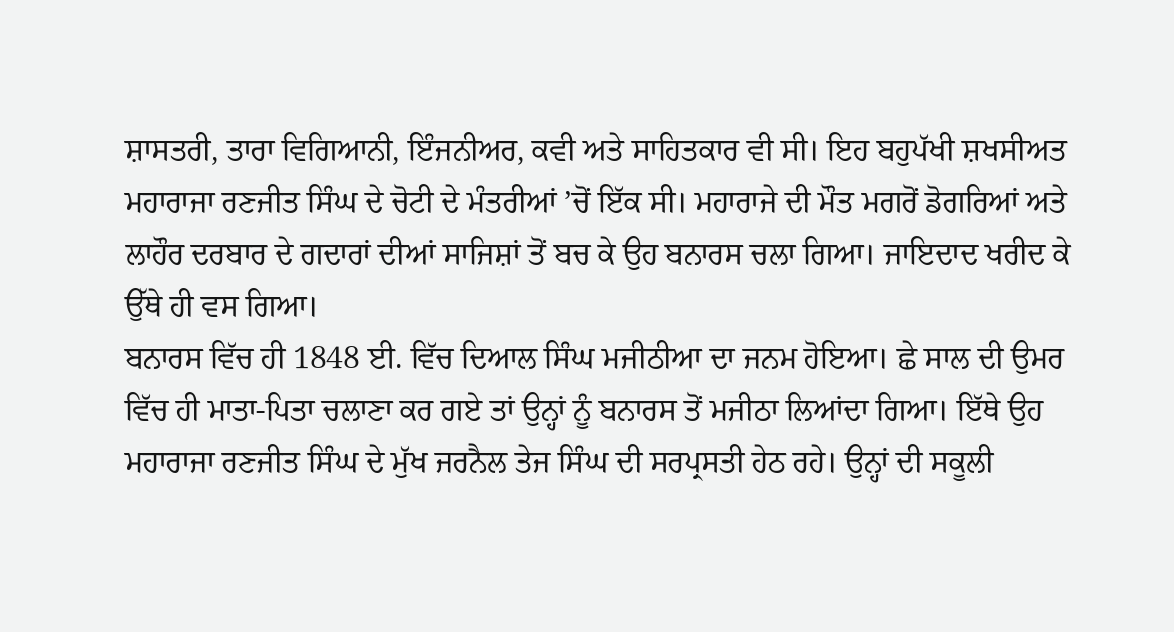ਸ਼ਾਸਤਰੀ, ਤਾਰਾ ਵਿਗਿਆਨੀ, ਇੰਜਨੀਅਰ, ਕਵੀ ਅਤੇ ਸਾਹਿਤਕਾਰ ਵੀ ਸੀ। ਇਹ ਬਹੁਪੱਖੀ ਸ਼ਖਸੀਅਤ ਮਹਾਰਾਜਾ ਰਣਜੀਤ ਸਿੰਘ ਦੇ ਚੋਟੀ ਦੇ ਮੰਤਰੀਆਂ ’ਚੋਂ ਇੱਕ ਸੀ। ਮਹਾਰਾਜੇ ਦੀ ਮੌਤ ਮਗਰੋਂ ਡੋਗਰਿਆਂ ਅਤੇ ਲਾਹੌਰ ਦਰਬਾਰ ਦੇ ਗਦਾਰਾਂ ਦੀਆਂ ਸਾਜਿਸ਼ਾਂ ਤੋਂ ਬਚ ਕੇ ਉਹ ਬਨਾਰਸ ਚਲਾ ਗਿਆ। ਜਾਇਦਾਦ ਖਰੀਦ ਕੇ ਉੱਥੇ ਹੀ ਵਸ ਗਿਆ।
ਬਨਾਰਸ ਵਿੱਚ ਹੀ 1848 ਈ. ਵਿੱਚ ਦਿਆਲ ਸਿੰਘ ਮਜੀਠੀਆ ਦਾ ਜਨਮ ਹੋਇਆ। ਛੇ ਸਾਲ ਦੀ ਉਮਰ ਵਿੱਚ ਹੀ ਮਾਤਾ-ਪਿਤਾ ਚਲਾਣਾ ਕਰ ਗਏ ਤਾਂ ਉਨ੍ਹਾਂ ਨੂੰ ਬਨਾਰਸ ਤੋਂ ਮਜੀਠਾ ਲਿਆਂਦਾ ਗਿਆ। ਇੱਥੇ ਉਹ ਮਹਾਰਾਜਾ ਰਣਜੀਤ ਸਿੰਘ ਦੇ ਮੁੱਖ ਜਰਨੈਲ ਤੇਜ ਸਿੰਘ ਦੀ ਸਰਪ੍ਰਸਤੀ ਹੇਠ ਰਹੇ। ਉਨ੍ਹਾਂ ਦੀ ਸਕੂਲੀ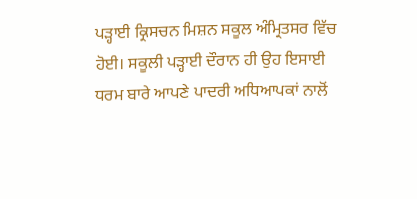ਪੜ੍ਹਾਈ ਕ੍ਰਿਸਚਨ ਮਿਸ਼ਨ ਸਕੂਲ ਅੰਮ੍ਰਿਤਸਰ ਵਿੱਚ ਹੋਈ। ਸਕੂਲੀ ਪੜ੍ਹਾਈ ਦੌਰਾਨ ਹੀ ਉਹ ਇਸਾਈ ਧਰਮ ਬਾਰੇ ਆਪਣੇ ਪਾਦਰੀ ਅਧਿਆਪਕਾਂ ਨਾਲੋਂ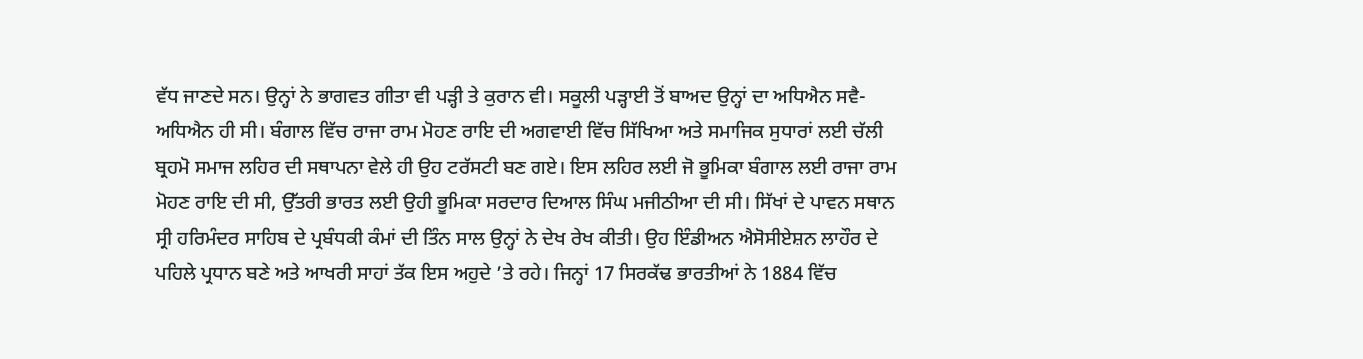ਵੱਧ ਜਾਣਦੇ ਸਨ। ਉਨ੍ਹਾਂ ਨੇ ਭਾਗਵਤ ਗੀਤਾ ਵੀ ਪੜ੍ਹੀ ਤੇ ਕੁਰਾਨ ਵੀ। ਸਕੂਲੀ ਪੜ੍ਹਾਈ ਤੋਂ ਬਾਅਦ ਉਨ੍ਹਾਂ ਦਾ ਅਧਿਐਨ ਸਵੈ-ਅਧਿਐਨ ਹੀ ਸੀ। ਬੰਗਾਲ ਵਿੱਚ ਰਾਜਾ ਰਾਮ ਮੋਹਣ ਰਾਇ ਦੀ ਅਗਵਾਈ ਵਿੱਚ ਸਿੱਖਿਆ ਅਤੇ ਸਮਾਜਿਕ ਸੁਧਾਰਾਂ ਲਈ ਚੱਲੀ ਬ੍ਰਹਮੋ ਸਮਾਜ ਲਹਿਰ ਦੀ ਸਥਾਪਨਾ ਵੇਲੇ ਹੀ ਉਹ ਟਰੱਸਟੀ ਬਣ ਗਏ। ਇਸ ਲਹਿਰ ਲਈ ਜੋ ਭੂਮਿਕਾ ਬੰਗਾਲ ਲਈ ਰਾਜਾ ਰਾਮ ਮੋਹਣ ਰਾਇ ਦੀ ਸੀ, ਉੱਤਰੀ ਭਾਰਤ ਲਈ ਉਹੀ ਭੂਮਿਕਾ ਸਰਦਾਰ ਦਿਆਲ ਸਿੰਘ ਮਜੀਠੀਆ ਦੀ ਸੀ। ਸਿੱਖਾਂ ਦੇ ਪਾਵਨ ਸਥਾਨ ਸ੍ਰੀ ਹਰਿਮੰਦਰ ਸਾਹਿਬ ਦੇ ਪ੍ਰਬੰਧਕੀ ਕੰਮਾਂ ਦੀ ਤਿੰਨ ਸਾਲ ਉਨ੍ਹਾਂ ਨੇ ਦੇਖ ਰੇਖ ਕੀਤੀ। ਉਹ ਇੰਡੀਅਨ ਐਸੋਸੀਏਸ਼ਨ ਲਾਹੌਰ ਦੇ ਪਹਿਲੇ ਪ੍ਰਧਾਨ ਬਣੇ ਅਤੇ ਆਖਰੀ ਸਾਹਾਂ ਤੱਕ ਇਸ ਅਹੁਦੇ ’ਤੇ ਰਹੇ। ਜਿਨ੍ਹਾਂ 17 ਸਿਰਕੱਢ ਭਾਰਤੀਆਂ ਨੇ 1884 ਵਿੱਚ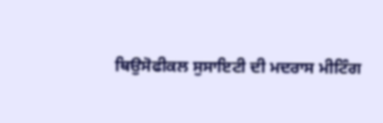ਥਿਉਸੋਫੀਕਲ ਸੁਸਾਇਟੀ ਦੀ ਮਦਰਾਸ ਮੀਟਿੰਗ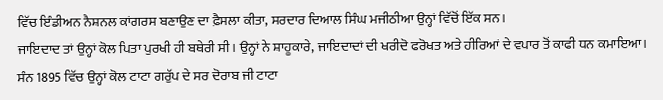ਵਿੱਚ ਇੰਡੀਅਨ ਨੈਸ਼ਨਲ ਕਾਂਗਰਸ ਬਣਾਉਣ ਦਾ ਫ਼ੈਸਲਾ ਕੀਤਾ, ਸਰਦਾਰ ਦਿਆਲ ਸਿੰਘ ਮਜੀਠੀਆ ਉਨ੍ਹਾਂ ਵਿੱਚੋਂ ਇੱਕ ਸਨ।
ਜਾਇਦਾਦ ਤਾਂ ਉਨ੍ਹਾਂ ਕੋਲ ਪਿਤਾ ਪੁਰਖੀ ਹੀ ਬਥੇਰੀ ਸੀ। ਉਨ੍ਹਾਂ ਨੇ ਸ਼ਾਹੂਕਾਰੇ, ਜਾਇਦਾਦਾਂ ਦੀ ਖਰੀਦੋ ਫਰੋਖਤ ਅਤੇ ਹੀਰਿਆਂ ਦੇ ਵਪਾਰ ਤੋਂ ਕਾਫੀ ਧਨ ਕਮਾਇਆ। ਸੰਨ 1895 ਵਿੱਚ ਉਨ੍ਹਾਂ ਕੋਲ ਟਾਟਾ ਗਰੁੱਪ ਦੇ ਸਰ ਦੋਰਾਬ ਜੀ ਟਾਟਾ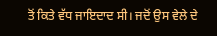ਤੋਂ ਕਿਤੇ ਵੱਧ ਜਾਇਦਾਦ ਸੀ। ਜਦੋਂ ਉਸ ਵੇਲੇ ਦੇ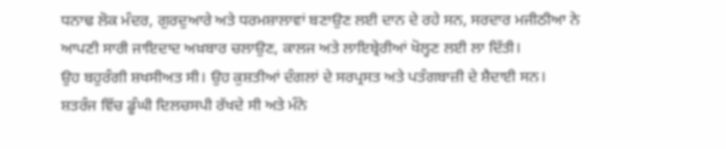ਧਨਾਢ ਲੋਕ ਮੰਦਰ, ਗੁਰਦੁਆਰੇ ਅਤੇ ਧਰਮਸ਼ਾਲਾਵਾਂ ਬਣਾਉਣ ਲਈ ਦਾਨ ਦੇ ਰਹੇ ਸਨ, ਸਰਦਾਰ ਮਜੀਠੀਆ ਨੇ ਆਪਣੀ ਸਾਰੀ ਜਾਇਦਾਦ ਅਖ਼ਬਾਰ ਚਲਾਉਣ, ਕਾਲਜ ਅਤੇ ਲਾਇਬ੍ਰੇਰੀਆਂ ਖੋਲ੍ਹਣ ਲਈ ਲਾ ਦਿੱਤੀ।
ਉਹ ਬਹੁਰੰਗੀ ਸ਼ਖਸੀਅਤ ਸੀ। ਉਹ ਕੁਸ਼ਤੀਆਂ ਦੰਗਲਾਂ ਦੇ ਸਰਪ੍ਰਸਤ ਅਤੇ ਪਤੰਗਬਾਜ਼ੀ ਦੇ ਸ਼ੈਦਾਈ ਸਨ। ਸ਼ਤਰੰਜ ਵਿੱਚ ਡੂੰਘੀ ਦਿਲਚਸਪੀ ਰੱਖਦੇ ਸੀ ਅਤੇ ਮੰਨੇ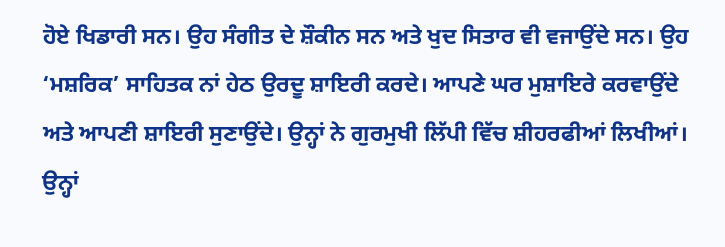ਹੋਏ ਖਿਡਾਰੀ ਸਨ। ਉਹ ਸੰਗੀਤ ਦੇ ਸ਼ੌਕੀਨ ਸਨ ਅਤੇ ਖੁਦ ਸਿਤਾਰ ਵੀ ਵਜਾਉਂਦੇ ਸਨ। ਉਹ ‘ਮਸ਼ਰਿਕ’ ਸਾਹਿਤਕ ਨਾਂ ਹੇਠ ਉਰਦੂ ਸ਼ਾਇਰੀ ਕਰਦੇ। ਆਪਣੇ ਘਰ ਮੁਸ਼ਾਇਰੇ ਕਰਵਾਉਂਦੇ ਅਤੇ ਆਪਣੀ ਸ਼ਾਇਰੀ ਸੁਣਾਉਂਦੇ। ਉਨ੍ਹਾਂ ਨੇ ਗੁਰਮੁਖੀ ਲਿੱਪੀ ਵਿੱਚ ਸ਼ੀਹਰਫੀਆਂ ਲਿਖੀਆਂ। ਉਨ੍ਹਾਂ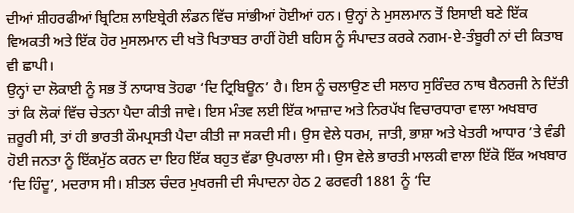ਦੀਆਂ ਸ਼ੀਹਰਫੀਆਂ ਬ੍ਰਿਟਿਸ਼ ਲਾਇਬ੍ਰੇਰੀ ਲੰਡਨ ਵਿੱਚ ਸਾਂਭੀਆਂ ਹੋਈਆਂ ਹਨ। ਉਨ੍ਹਾਂ ਨੇ ਮੁਸਲਮਾਨ ਤੋਂ ਇਸਾਈ ਬਣੇ ਇੱਕ ਵਿਅਕਤੀ ਅਤੇ ਇੱਕ ਹੋਰ ਮੁਸਲਮਾਨ ਦੀ ਖਤੋ ਖਿਤਾਬਤ ਰਾਹੀਂ ਹੋਈ ਬਹਿਸ ਨੂੰ ਸੰਪਾਦਤ ਕਰਕੇ ਨਗਮ-ਏ-ਤੰਬੂਰੀ ਨਾਂ ਦੀ ਕਿਤਾਬ ਵੀ ਛਾਪੀ।
ਉਨ੍ਹਾਂ ਦਾ ਲੋਕਾਈ ਨੂੰ ਸਭ ਤੋਂ ਨਾਯਾਬ ਤੋਹਫਾ ‘ਦਿ ਟ੍ਰਿਬਿਊਨ’ ਹੈ। ਇਸ ਨੂੰ ਚਲਾਉਣ ਦੀ ਸਲਾਹ ਸੁਰਿੰਦਰ ਨਾਥ ਬੈਨਰਜੀ ਨੇ ਦਿੱਤੀ ਤਾਂ ਕਿ ਲੋਕਾਂ ਵਿੱਚ ਚੇਤਨਾ ਪੈਦਾ ਕੀਤੀ ਜਾਵੇ। ਇਸ ਮੰਤਵ ਲਈ ਇੱਕ ਆਜ਼ਾਦ ਅਤੇ ਨਿਰਪੱਖ ਵਿਚਾਰਧਾਰਾ ਵਾਲਾ ਅਖਬਾਰ ਜ਼ਰੂਰੀ ਸੀ, ਤਾਂ ਹੀ ਭਾਰਤੀ ਕੌਮਪ੍ਰਸਤੀ ਪੈਦਾ ਕੀਤੀ ਜਾ ਸਕਦੀ ਸੀ। ਉਸ ਵੇਲੇ ਧਰਮ, ਜਾਤੀ, ਭਾਸ਼ਾ ਅਤੇ ਖੇਤਰੀ ਆਧਾਰ ’ਤੇ ਵੰਡੀ ਹੋਈ ਜਨਤਾ ਨੂੰ ਇੱਕਮੁੱਠ ਕਰਨ ਦਾ ਇਹ ਇੱਕ ਬਹੁਤ ਵੱਡਾ ਉਪਰਾਲਾ ਸੀ। ਉਸ ਵੇਲੇ ਭਾਰਤੀ ਮਾਲਕੀ ਵਾਲਾ ਇੱਕੋ ਇੱਕ ਅਖਬਾਰ ‘ਦਿ ਹਿੰਦੂ’, ਮਦਰਾਸ ਸੀ। ਸ਼ੀਤਲ ਚੰਦਰ ਮੁਖਰਜੀ ਦੀ ਸੰਪਾਦਨਾ ਹੇਠ 2 ਫਰਵਰੀ 1881 ਨੂੰ ‘ਦਿ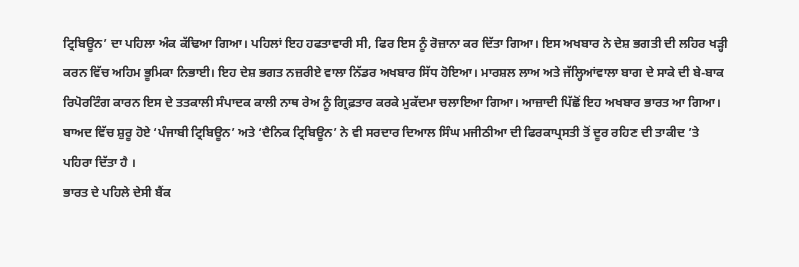ਟ੍ਰਿਬਿਊਨ’ ਦਾ ਪਹਿਲਾ ਅੰਕ ਕੱਢਿਆ ਗਿਆ। ਪਹਿਲਾਂ ਇਹ ਹਫਤਾਵਾਰੀ ਸੀ, ਫਿਰ ਇਸ ਨੂੰ ਰੋਜ਼ਾਨਾ ਕਰ ਦਿੱਤਾ ਗਿਆ। ਇਸ ਅਖਬਾਰ ਨੇ ਦੇਸ਼ ਭਗਤੀ ਦੀ ਲਹਿਰ ਖੜ੍ਹੀ ਕਰਨ ਵਿੱਚ ਅਹਿਮ ਭੂਮਿਕਾ ਨਿਭਾਈ। ਇਹ ਦੇਸ਼ ਭਗਤ ਨਜ਼ਰੀਏ ਵਾਲਾ ਨਿੱਡਰ ਅਖਬਾਰ ਸਿੱਧ ਹੋਇਆ। ਮਾਰਸ਼ਲ ਲਾਅ ਅਤੇ ਜੱਲ੍ਹਿਆਂਵਾਲਾ ਬਾਗ ਦੇ ਸਾਕੇ ਦੀ ਬੇ-ਬਾਕ ਰਿਪੋਰਟਿੰਗ ਕਾਰਨ ਇਸ ਦੇ ਤਤਕਾਲੀ ਸੰਪਾਦਕ ਕਾਲੀ ਨਾਥ ਰੇਅ ਨੂੰ ਗ੍ਰਿਫ਼ਤਾਰ ਕਰਕੇ ਮੁਕੱਦਮਾ ਚਲਾਇਆ ਗਿਆ। ਆਜ਼ਾਦੀ ਪਿੱਛੋਂ ਇਹ ਅਖਬਾਰ ਭਾਰਤ ਆ ਗਿਆ। ਬਾਅਦ ਵਿੱਚ ਸ਼ੁਰੂ ਹੋਏ ‘ਪੰਜਾਬੀ ਟ੍ਰਿਬਿਊਨ’ ਅਤੇ ‘ਦੈਨਿਕ ਟ੍ਰਿਬਿਊਨ’ ਨੇ ਵੀ ਸਰਦਾਰ ਦਿਆਲ ਸਿੰਘ ਮਜੀਠੀਆ ਦੀ ਫਿਰਕਾਪ੍ਰਸਤੀ ਤੋਂ ਦੂਰ ਰਹਿਣ ਦੀ ਤਾਕੀਦ ’ਤੇ ਪਹਿਰਾ ਦਿੱਤਾ ਹੈ ।
ਭਾਰਤ ਦੇ ਪਹਿਲੇ ਦੇਸੀ ਬੈਂਕ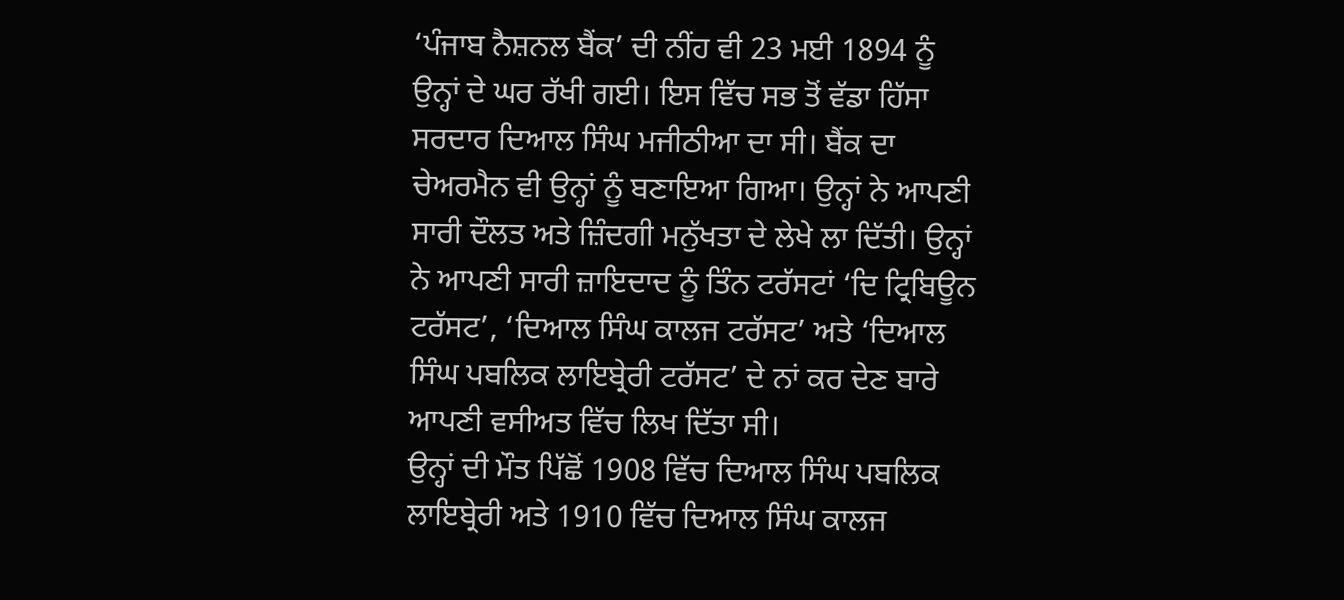‘ਪੰਜਾਬ ਨੈਸ਼ਨਲ ਬੈਂਕ’ ਦੀ ਨੀਂਹ ਵੀ 23 ਮਈ 1894 ਨੂੰ ਉਨ੍ਹਾਂ ਦੇ ਘਰ ਰੱਖੀ ਗਈ। ਇਸ ਵਿੱਚ ਸਭ ਤੋਂ ਵੱਡਾ ਹਿੱਸਾ ਸਰਦਾਰ ਦਿਆਲ ਸਿੰਘ ਮਜੀਠੀਆ ਦਾ ਸੀ। ਬੈਂਕ ਦਾ ਚੇਅਰਮੈਨ ਵੀ ਉਨ੍ਹਾਂ ਨੂੰ ਬਣਾਇਆ ਗਿਆ। ਉਨ੍ਹਾਂ ਨੇ ਆਪਣੀ ਸਾਰੀ ਦੌਲਤ ਅਤੇ ਜ਼ਿੰਦਗੀ ਮਨੁੱਖਤਾ ਦੇ ਲੇਖੇ ਲਾ ਦਿੱਤੀ। ਉਨ੍ਹਾਂ ਨੇ ਆਪਣੀ ਸਾਰੀ ਜ਼ਾਇਦਾਦ ਨੂੰ ਤਿੰਨ ਟਰੱਸਟਾਂ ‘ਦਿ ਟ੍ਰਿਬਿਊਨ ਟਰੱਸਟ’, ‘ਦਿਆਲ ਸਿੰਘ ਕਾਲਜ ਟਰੱਸਟ’ ਅਤੇ ‘ਦਿਆਲ ਸਿੰਘ ਪਬਲਿਕ ਲਾਇਬ੍ਰੇਰੀ ਟਰੱਸਟ’ ਦੇ ਨਾਂ ਕਰ ਦੇਣ ਬਾਰੇ ਆਪਣੀ ਵਸੀਅਤ ਵਿੱਚ ਲਿਖ ਦਿੱਤਾ ਸੀ।
ਉਨ੍ਹਾਂ ਦੀ ਮੌਤ ਪਿੱਛੋਂ 1908 ਵਿੱਚ ਦਿਆਲ ਸਿੰਘ ਪਬਲਿਕ ਲਾਇਬ੍ਰੇਰੀ ਅਤੇ 1910 ਵਿੱਚ ਦਿਆਲ ਸਿੰਘ ਕਾਲਜ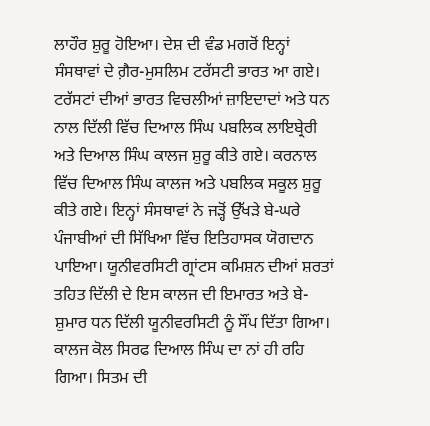ਲਾਹੌਰ ਸ਼ੁਰੂ ਹੋਇਆ। ਦੇਸ਼ ਦੀ ਵੰਡ ਮਗਰੋਂ ਇਨ੍ਹਾਂ ਸੰਸਥਾਵਾਂ ਦੇ ਗ਼ੈਰ-ਮੁਸਲਿਮ ਟਰੱਸਟੀ ਭਾਰਤ ਆ ਗਏ। ਟਰੱਸਟਾਂ ਦੀਆਂ ਭਾਰਤ ਵਿਚਲੀਆਂ ਜ਼ਾਇਦਾਦਾਂ ਅਤੇ ਧਨ ਨਾਲ ਦਿੱਲੀ ਵਿੱਚ ਦਿਆਲ ਸਿੰਘ ਪਬਲਿਕ ਲਾਇਬ੍ਰੇਰੀ ਅਤੇ ਦਿਆਲ ਸਿੰਘ ਕਾਲਜ ਸ਼ੁਰੂ ਕੀਤੇ ਗਏ। ਕਰਨਾਲ ਵਿੱਚ ਦਿਆਲ ਸਿੰਘ ਕਾਲਜ ਅਤੇ ਪਬਲਿਕ ਸਕੂਲ ਸ਼ੁਰੂ ਕੀਤੇ ਗਏ। ਇਨ੍ਹਾਂ ਸੰਸਥਾਵਾਂ ਨੇ ਜੜ੍ਹੋਂ ਉੱਖੜੇ ਬੇ-ਘਰੇ ਪੰਜਾਬੀਆਂ ਦੀ ਸਿੱਖਿਆ ਵਿੱਚ ਇਤਿਹਾਸਕ ਯੋਗਦਾਨ ਪਾਇਆ। ਯੂਨੀਵਰਸਿਟੀ ਗ੍ਰਾਂਟਸ ਕਮਿਸ਼ਨ ਦੀਆਂ ਸ਼ਰਤਾਂ ਤਹਿਤ ਦਿੱਲੀ ਦੇ ਇਸ ਕਾਲਜ ਦੀ ਇਮਾਰਤ ਅਤੇ ਬੇ-ਸ਼ੁਮਾਰ ਧਨ ਦਿੱਲੀ ਯੂਨੀਵਰਸਿਟੀ ਨੂੰ ਸੌਂਪ ਦਿੱਤਾ ਗਿਆ। ਕਾਲਜ ਕੋਲ ਸਿਰਫ ਦਿਆਲ ਸਿੰਘ ਦਾ ਨਾਂ ਹੀ ਰਹਿ ਗਿਆ। ਸਿਤਮ ਦੀ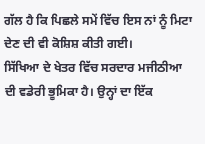ਗੱਲ ਹੈ ਕਿ ਪਿਛਲੇ ਸਮੇਂ ਵਿੱਚ ਇਸ ਨਾਂ ਨੂੰ ਮਿਟਾ ਦੇਣ ਦੀ ਵੀ ਕੋਸ਼ਿਸ਼ ਕੀਤੀ ਗਈ।
ਸਿੱਖਿਆ ਦੇ ਖੇਤਰ ਵਿੱਚ ਸਰਦਾਰ ਮਜੀਠੀਆ ਦੀ ਵਡੇਰੀ ਭੂਮਿਕਾ ਹੈ। ਉਨ੍ਹਾਂ ਦਾ ਇੱਕ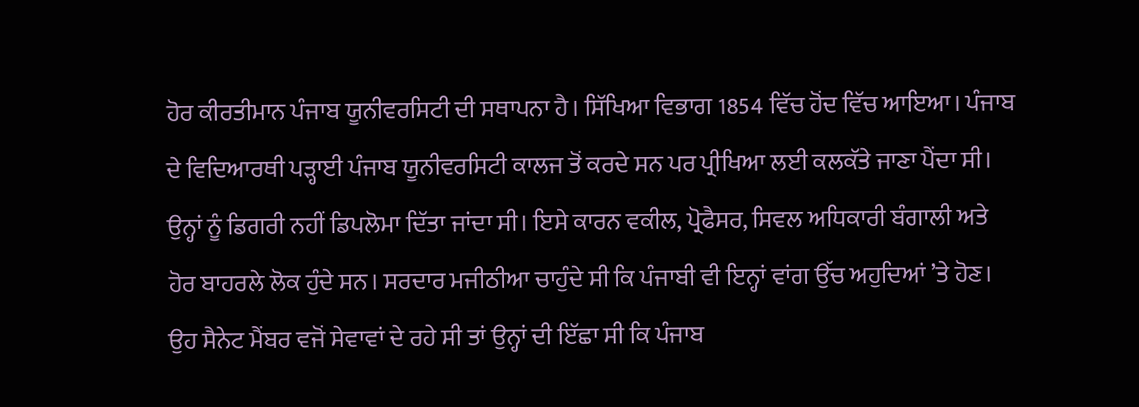ਹੋਰ ਕੀਰਤੀਮਾਨ ਪੰਜਾਬ ਯੂਨੀਵਰਸਿਟੀ ਦੀ ਸਥਾਪਨਾ ਹੈ। ਸਿੱਖਿਆ ਵਿਭਾਗ 1854 ਵਿੱਚ ਹੋਂਦ ਵਿੱਚ ਆਇਆ। ਪੰਜਾਬ ਦੇ ਵਿਦਿਆਰਥੀ ਪੜ੍ਹਾਈ ਪੰਜਾਬ ਯੂਨੀਵਰਸਿਟੀ ਕਾਲਜ ਤੋਂ ਕਰਦੇ ਸਨ ਪਰ ਪ੍ਰੀਖਿਆ ਲਈ ਕਲਕੱਤੇ ਜਾਣਾ ਪੈਂਦਾ ਸੀ। ਉਨ੍ਹਾਂ ਨੂੰ ਡਿਗਰੀ ਨਹੀਂ ਡਿਪਲੋਮਾ ਦਿੱਤਾ ਜਾਂਦਾ ਸੀ। ਇਸੇ ਕਾਰਨ ਵਕੀਲ, ਪ੍ਰੋਫੈਸਰ, ਸਿਵਲ ਅਧਿਕਾਰੀ ਬੰਗਾਲੀ ਅਤੇ ਹੋਰ ਬਾਹਰਲੇ ਲੋਕ ਹੁੰਦੇ ਸਨ। ਸਰਦਾਰ ਮਜੀਠੀਆ ਚਾਹੁੰਦੇ ਸੀ ਕਿ ਪੰਜਾਬੀ ਵੀ ਇਨ੍ਹਾਂ ਵਾਂਗ ਉੱਚ ਅਹੁਦਿਆਂ ’ਤੇ ਹੋਣ। ਉਹ ਸੈਨੇਟ ਮੈਂਬਰ ਵਜੋਂ ਸੇਵਾਵਾਂ ਦੇ ਰਹੇ ਸੀ ਤਾਂ ਉਨ੍ਹਾਂ ਦੀ ਇੱਛਾ ਸੀ ਕਿ ਪੰਜਾਬ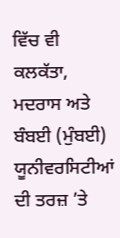ਵਿੱਚ ਵੀ ਕਲਕੱਤਾ, ਮਦਰਾਸ ਅਤੇ ਬੰਬਈ (ਮੁੰਬਈ) ਯੂਨੀਵਰਸਿਟੀਆਂ ਦੀ ਤਰਜ਼ ’ਤੇ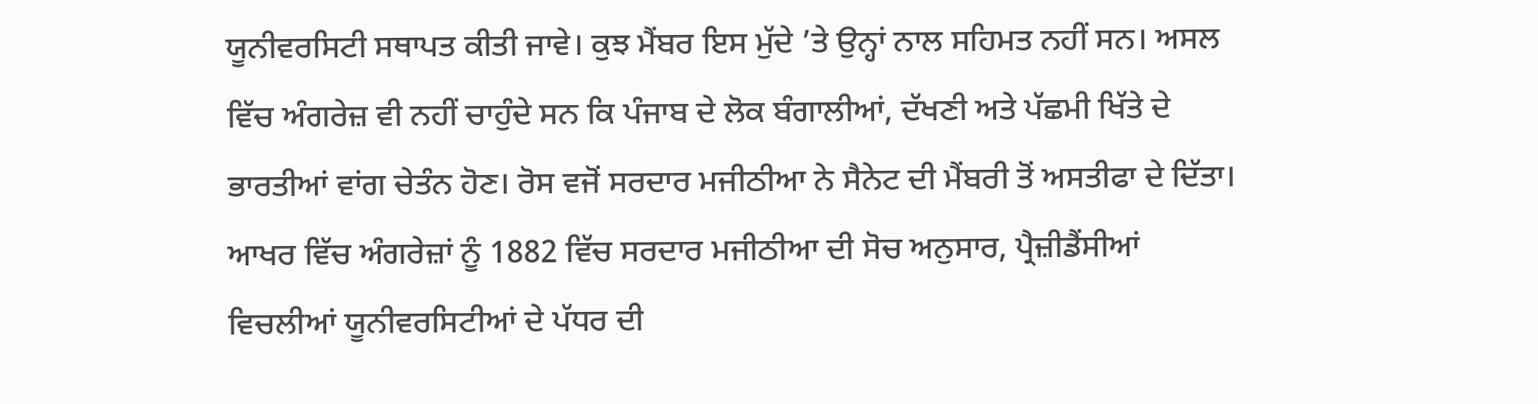ਯੂਨੀਵਰਸਿਟੀ ਸਥਾਪਤ ਕੀਤੀ ਜਾਵੇ। ਕੁਝ ਮੈਂਬਰ ਇਸ ਮੁੱਦੇ ’ਤੇ ਉਨ੍ਹਾਂ ਨਾਲ ਸਹਿਮਤ ਨਹੀਂ ਸਨ। ਅਸਲ ਵਿੱਚ ਅੰਗਰੇਜ਼ ਵੀ ਨਹੀਂ ਚਾਹੁੰਦੇ ਸਨ ਕਿ ਪੰਜਾਬ ਦੇ ਲੋਕ ਬੰਗਾਲੀਆਂ, ਦੱਖਣੀ ਅਤੇ ਪੱਛਮੀ ਖਿੱਤੇ ਦੇ ਭਾਰਤੀਆਂ ਵਾਂਗ ਚੇਤੰਨ ਹੋਣ। ਰੋਸ ਵਜੋਂ ਸਰਦਾਰ ਮਜੀਠੀਆ ਨੇ ਸੈਨੇਟ ਦੀ ਮੈਂਬਰੀ ਤੋਂ ਅਸਤੀਫਾ ਦੇ ਦਿੱਤਾ। ਆਖਰ ਵਿੱਚ ਅੰਗਰੇਜ਼ਾਂ ਨੂੰ 1882 ਵਿੱਚ ਸਰਦਾਰ ਮਜੀਠੀਆ ਦੀ ਸੋਚ ਅਨੁਸਾਰ, ਪ੍ਰੈਜ਼ੀਡੈਂਸੀਆਂ ਵਿਚਲੀਆਂ ਯੂਨੀਵਰਸਿਟੀਆਂ ਦੇ ਪੱਧਰ ਦੀ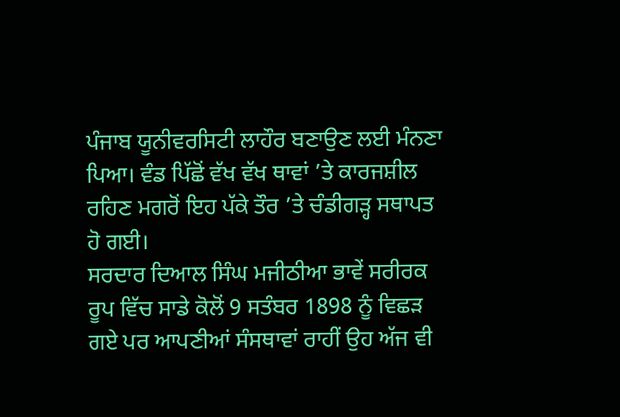ਪੰਜਾਬ ਯੂਨੀਵਰਸਿਟੀ ਲਾਹੌਰ ਬਣਾਉਣ ਲਈ ਮੰਨਣਾ ਪਿਆ। ਵੰਡ ਪਿੱਛੋਂ ਵੱਖ ਵੱਖ ਥਾਵਾਂ ’ਤੇ ਕਾਰਜਸ਼ੀਲ ਰਹਿਣ ਮਗਰੋਂ ਇਹ ਪੱਕੇ ਤੌਰ ’ਤੇ ਚੰਡੀਗੜ੍ਹ ਸਥਾਪਤ ਹੋ ਗਈ।
ਸਰਦਾਰ ਦਿਆਲ ਸਿੰਘ ਮਜੀਠੀਆ ਭਾਵੇਂ ਸਰੀਰਕ ਰੂਪ ਵਿੱਚ ਸਾਡੇ ਕੋਲੋਂ 9 ਸਤੰਬਰ 1898 ਨੂੰ ਵਿਛੜ ਗਏ ਪਰ ਆਪਣੀਆਂ ਸੰਸਥਾਵਾਂ ਰਾਹੀਂ ਉਹ ਅੱਜ ਵੀ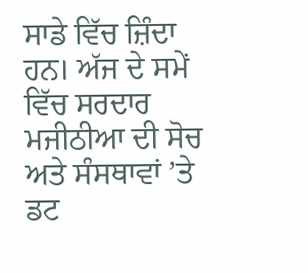ਸਾਡੇ ਵਿੱਚ ਜ਼ਿੰਦਾ ਹਨ। ਅੱਜ ਦੇ ਸਮੇਂ ਵਿੱਚ ਸਰਦਾਰ ਮਜੀਠੀਆ ਦੀ ਸੋਚ ਅਤੇ ਸੰਸਥਾਵਾਂ ’ਤੇ ਡਟ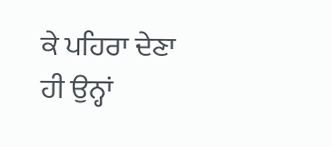ਕੇ ਪਹਿਰਾ ਦੇਣਾ ਹੀ ਉਨ੍ਹਾਂ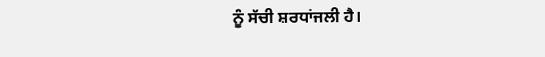ਨੂੰ ਸੱਚੀ ਸ਼ਰਧਾਂਜਲੀ ਹੈ।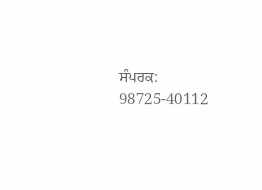ਸੰਪਰਕ: 98725-40112